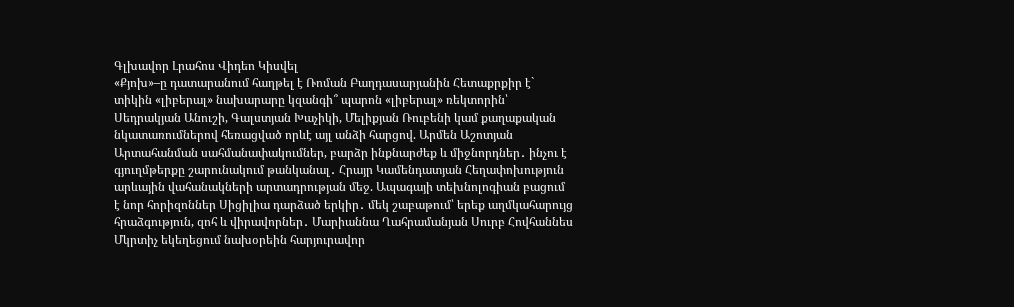Գլխավոր Լրահոս Վիդեո Կիսվել
«Քյոխ»–ը դատարանում հաղթել է Ռոման Բաղդասարյանին Հետաքրքիր է` տիկին «լիբերալ» նախարարը կզանգի՞ պարոն «լիբերալ» ռեկտորին՝ Սեդրակյան Անուշի, Գալստյան Խաչիկի, Մելիքյան Ռուբենի կամ քաղաքական նկատառումներով հեռացված որևէ այլ անձի հարցով. Արմեն Աշոտյան Արտահանման սահմանափակումներ, բարձր ինքնարժեք և միջնորդներ․ ինչու է գյուղմթերքը շարունակում թանկանալ․ Հրայր Կամենդատյան Հեղափոխություն արևային վահանակների արտադրության մեջ. Ապագայի տեխնոլոգիան բացում է նոր հորիզոններ Սիցիլիա դարձած երկիր․ մեկ շաբաթում՝ երեք աղմկահարույց հրաձգություն, զոհ և վիրավորներ․ Մարիաննա Ղահրամանյան Սուրբ Հովհաննես Մկրտիչ եկեղեցում նախօրեին հարյուրավոր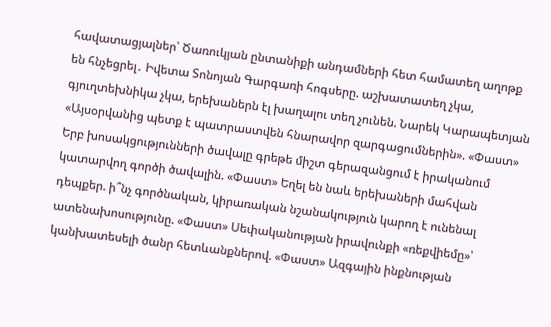հավատացյալներ՝ Ծառուկյան ընտանիքի անդամների հետ համատեղ աղոթք են հնչեցրել․ Իվետա Տոնոյան Գարգառի հոգսերը. աշխատատեղ չկա, գյուղտեխնիկա չկա, երեխաներն էլ խաղալու տեղ չունեն. Նարեկ Կարապետյան «Այսօրվանից պետք է պատրաստվեն հնարավոր զարգացումներին». «Փաստ» Երբ խոսակցությունների ծավալը գրեթե միշտ գերազանցում է իրականում կատարվող գործի ծավալին. «Փաստ» Եղել են նաև երեխաների մահվան դեպքեր. ի՞նչ գործնական, կիրառական նշանակություն կարող է ունենալ ատենախոսությունը. «Փաստ» Սեփականության իրավունքի «ռեքվիեմը»՝ կանխատեսելի ծանր հետևանքներով. «Փաստ» Ազգային ինքնության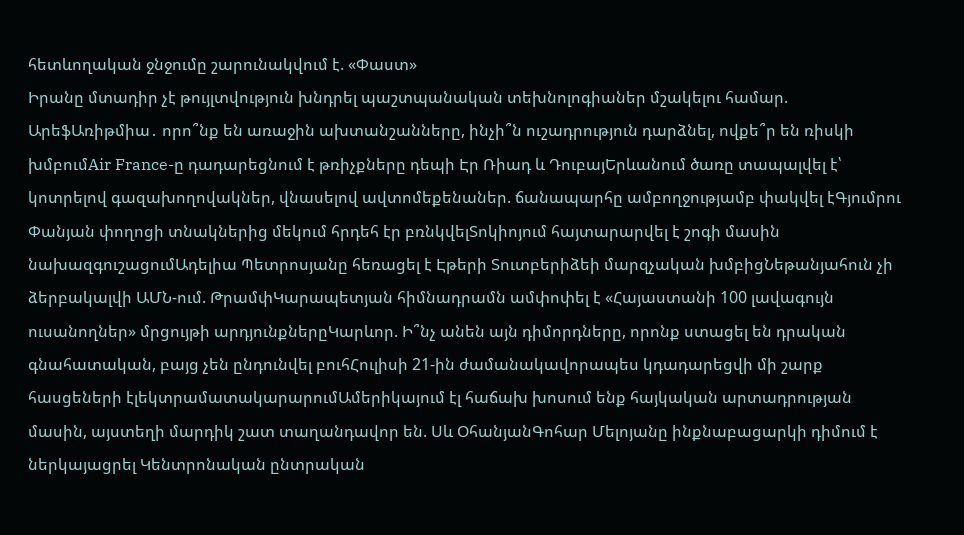հետևողական ջնջումը շարունակվում է. «Փաստ»
Իրանը մտադիր չէ թույլտվություն խնդրել պաշտպանական տեխնոլոգիաներ մշակելու համար. ԱրեֆԱռիթմիա․ որո՞նք են առաջին ախտանշանները, ինչի՞ն ուշադրություն դարձնել, ովքե՞ր են ռիսկի խմբումAir France-ը դադարեցնում է թռիչքները դեպի Էր Ռիադ և ԴուբայԵրևանում ծառը տապալվել է՝ կոտրելով գազախողովակներ, վնասելով ավտոմեքենաներ. ճանապարհը ամբողջությամբ փակվել էԳյումրու Փանյան փողոցի տնակներից մեկում հրդեհ էր բռնկվելՏոկիոյում հայտարարվել է շոգի մասին նախազգուշացումԱդելիա Պետրոսյանը հեռացել է Էթերի Տուտբերիձեի մարզչական խմբիցՆեթանյահուն չի ձերբակալվի ԱՄՆ-ում. ԹրամփԿարապետյան հիմնադրամն ամփոփել է «Հայաստանի 100 լավագույն ուսանողներ» մրցույթի արդյունքներըԿարևոր. Ի՞նչ անեն այն դիմորդները, որոնք ստացել են դրական գնահատական, բայց չեն ընդունվել բուհՀուլիսի 21-ին ժամանակավորապես կդադարեցվի մի շարք հասցեների էլեկտրամատակարարումԱմերիկայում էլ հաճախ խոսում ենք հայկական արտադրության մասին, այստեղի մարդիկ շատ տաղանդավոր են. Սև ՕհանյանԳոհար Մելոյանը ինքնաբացարկի դիմում է ներկայացրել Կենտրոնական ընտրական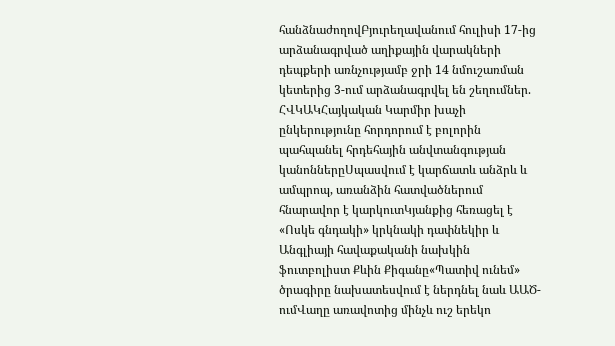հանձնաժողովԲյուրեղավանում հուլիսի 17-ից արձանագրված աղիքային վարակների դեպքերի առնչությամբ ջրի 14 նմուշառման կետերից 3-ում արձանագրվել են շեղումներ. ՀՎԿԱԿՀայկական Կարմիր խաչի ընկերությունը հորդորում է բոլորին պահպանել հրդեհային անվտանգության կանոններըՍպասվում է կարճատև անձրև և ամպրոպ, առանձին հատվածներում հնարավոր է կարկուտԿյանքից հեռացել է «Ոսկե գնդակի» կրկնակի դափնեկիր և Անգլիայի հավաքականի նախկին ֆուտբոլիստ Քևին Քիգանը«Պատիվ ունեմ» ծրագիրը նախատեսվում է ներդնել նաև ԱԱԾ-ումՎաղը առավոտից մինչև ուշ երեկո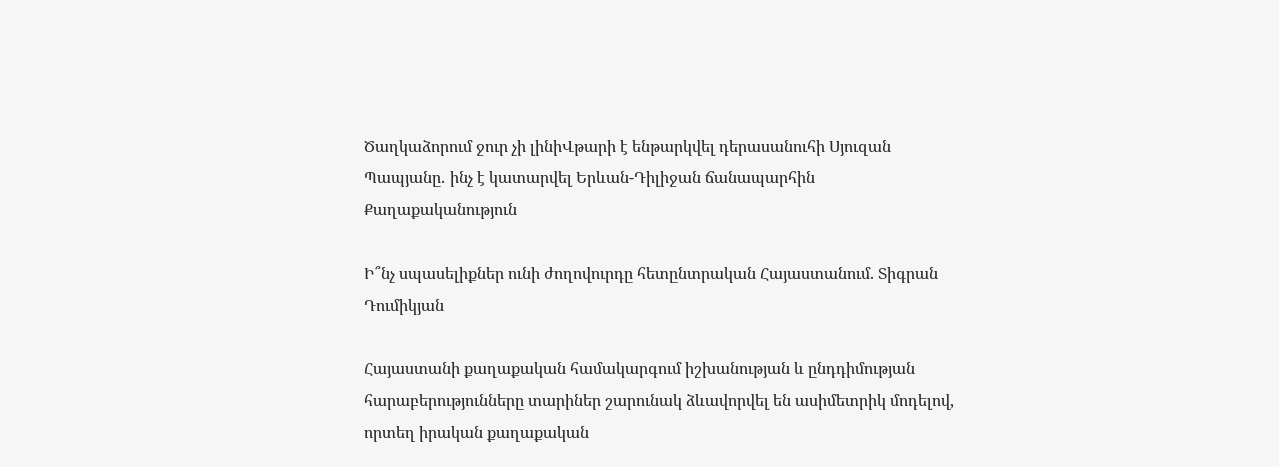Ծաղկաձորում ջուր չի լինիՎթարի է ենթարկվել դերասանուհի Սյուզան Պապյանը․ ինչ է կատարվել Երևան-Դիլիջան ճանապարհին
Քաղաքականություն

Ի՞նչ սպասելիքներ ունի ժողովուրդը հետընտրական Հայաստանում. Տիգրան Դումիկյան

Հայաստանի քաղաքական համակարգում իշխանության և ընդդիմության հարաբերությունները տարիներ շարունակ ձևավորվել են ասիմետրիկ մոդելով, որտեղ իրական քաղաքական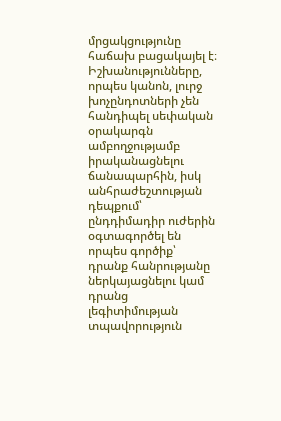մրցակցությունը հաճախ բացակայել է։ Իշխանությունները, որպես կանոն, լուրջ խոչընդոտների չեն հանդիպել սեփական օրակարգն ամբողջությամբ իրականացնելու ճանապարհին, իսկ անհրաժեշտության դեպքում՝ ընդդիմադիր ուժերին օգտագործել են որպես գործիք՝ դրանք հանրությանը ներկայացնելու կամ դրանց լեգիտիմության տպավորություն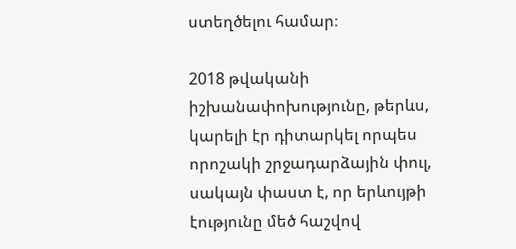ստեղծելու համար։

2018 թվականի իշխանափոխությունը, թերևս, կարելի էր դիտարկել որպես որոշակի շրջադարձային փուլ, սակայն փաստ է, որ երևույթի էությունը մեծ հաշվով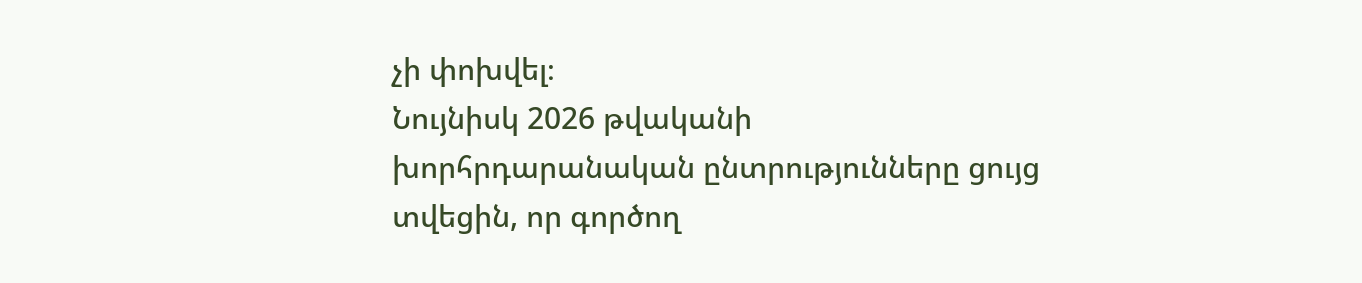չի փոխվել։
Նույնիսկ 2026 թվականի խորհրդարանական ընտրությունները ցույց տվեցին, որ գործող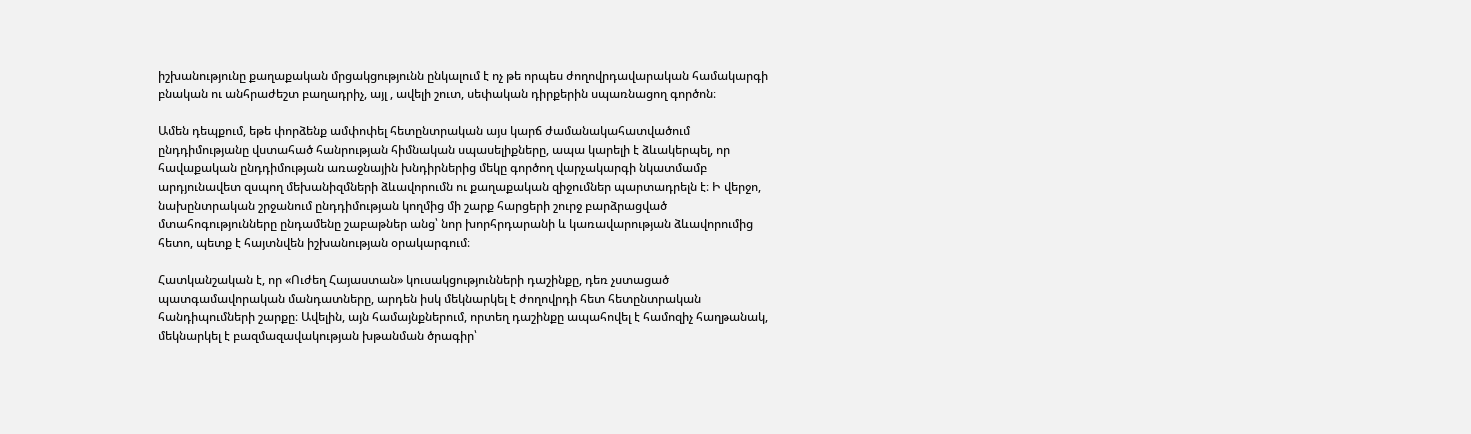իշխանությունը քաղաքական մրցակցությունն ընկալում է ոչ թե որպես ժողովրդավարական համակարգի բնական ու անհրաժեշտ բաղադրիչ, այլ , ավելի շուտ, սեփական դիրքերին սպառնացող գործոն։

Ամեն դեպքում, եթե փորձենք ամփոփել հետընտրական այս կարճ ժամանակահատվածում ընդդիմությանը վստահած հանրության հիմնական սպասելիքները, ապա կարելի է ձևակերպել, որ հավաքական ընդդիմության առաջնային խնդիրներից մեկը գործող վարչակարգի նկատմամբ արդյունավետ զսպող մեխանիզմների ձևավորումն ու քաղաքական զիջումներ պարտադրելն է։ Ի վերջո, նախընտրական շրջանում ընդդիմության կողմից մի շարք հարցերի շուրջ բարձրացված մտահոգությունները ընդամենը շաբաթներ անց՝ նոր խորհրդարանի և կառավարության ձևավորումից հետո, պետք է հայտնվեն իշխանության օրակարգում։

Հատկանշական է, որ «Ուժեղ Հայաստան» կուսակցությունների դաշինքը, դեռ չստացած պատգամավորական մանդատները, արդեն իսկ մեկնարկել է ժողովրդի հետ հետընտրական հանդիպումների շարքը։ Ավելին, այն համայնքներում, որտեղ դաշինքը ապահովել է համոզիչ հաղթանակ, մեկնարկել է բազմազավակության խթանման ծրագիր՝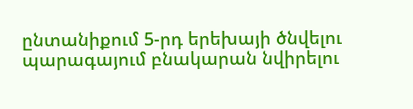ընտանիքում 5-րդ երեխայի ծնվելու պարագայում բնակարան նվիրելու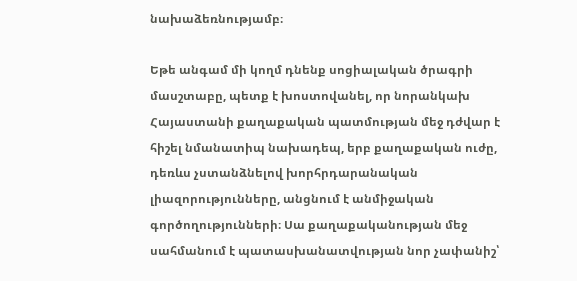նախաձեռնությամբ։

Եթե անգամ մի կողմ դնենք սոցիալական ծրագրի մասշտաբը, պետք է խոստովանել, որ նորանկախ Հայաստանի քաղաքական պատմության մեջ դժվար է հիշել նմանատիպ նախադեպ, երբ քաղաքական ուժը, դեռևս չստանձնելով խորհրդարանական լիազորությունները, անցնում է անմիջական գործողությունների։ Սա քաղաքականության մեջ սահմանում է պատասխանատվության նոր չափանիշ՝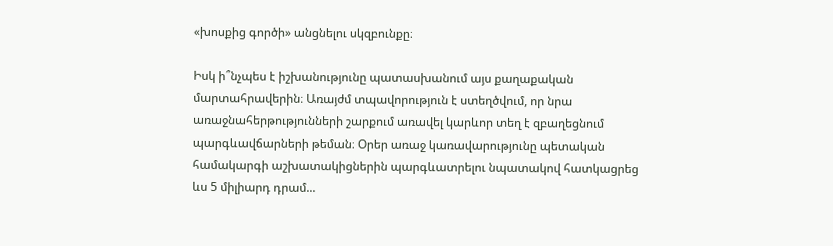«խոսքից գործի» անցնելու սկզբունքը։

Իսկ ի՞նչպես է իշխանությունը պատասխանում այս քաղաքական մարտահրավերին։ Առայժմ տպավորություն է ստեղծվում, որ նրա առաջնահերթությունների շարքում առավել կարևոր տեղ է զբաղեցնում պարգևավճարների թեման։ Օրեր առաջ կառավարությունը պետական համակարգի աշխատակիցներին պարգևատրելու նպատակով հատկացրեց ևս 5 միլիարդ դրամ...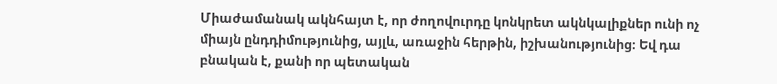Միաժամանակ ակնհայտ է, որ ժողովուրդը կոնկրետ ակնկալիքներ ունի ոչ միայն ընդդիմությունից, այլև, առաջին հերթին, իշխանությունից։ Եվ դա բնական է, քանի որ պետական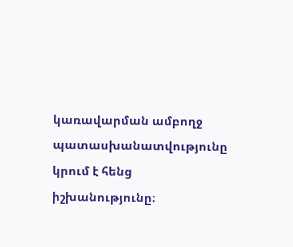կառավարման ամբողջ պատասխանատվությունը կրում է հենց իշխանությունը։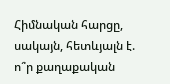Հիմնական հարցը, սակայն, հետևյալն է. ո՞ր քաղաքական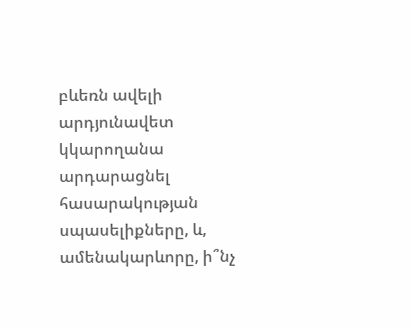բևեռն ավելի արդյունավետ կկարողանա արդարացնել հասարակության սպասելիքները, և, ամենակարևորը, ի՞նչ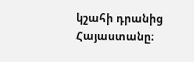կշահի դրանից Հայաստանը։